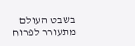בשבט העולם מתעורר לפרוח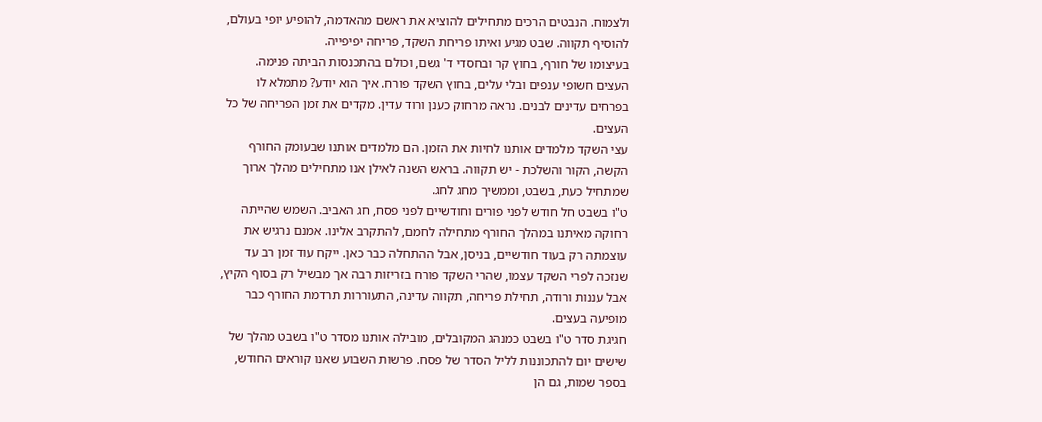ולצמוח. הנבטים הרכים מתחילים להוציא את ראשם מהאדמה, להופיע יופי בעולם, להוסיף תקווה. שבט מגיע ואיתו פריחת השקד, פריחה יפיפייה.
בעיצומו של חורף, בחוץ קר ובחסדי ד' גשם, וכולם בהתכנסות הביתה פנימה.
העצים חשופי ענפים ובלי עלים, בחוץ השקד פורח. איך הוא יודע? מתמלא לו בפרחים עדינים לבנים. נראה מרחוק כענן ורוד עדין. מקדים את זמן הפריחה של כל העצים.
עצי השקד מלמדים אותנו לחיות את הזמן. הם מלמדים אותנו שבעומק החורף הקשה, הקור והשלכת - יש תקווה. בראש השנה לאילן אנו מתחילים מהלך ארוך שמתחיל כעת, בשבט, וממשיך מחג לחג.
ט"ו בשבט חל חודש לפני פורים וחודשיים לפני פסח, חג האביב. השמש שהייתה רחוקה מאיתנו במהלך החורף מתחילה לחמם, להתקרב אלינו. אמנם נרגיש את עוצמתה רק בעוד חודשיים, בניסן, אבל ההתחלה כבר כאן. ייקח עוד זמן רב עד שנזכה לפרי השקד עצמו, שהרי השקד פורח בזריזות רבה אך מבשיל רק בסוף הקיץ, אבל עננות ורודה, תחילת פריחה, תקווה עדינה, התעוררות תרדמת החורף כבר מופיעה בעצים.
חגיגת סדר ט"ו בשבט כמנהג המקובלים, מובילה אותנו מסדר ט"ו בשבט מהלך של שישים יום להתכוננות לליל הסדר של פסח. פרשות השבוע שאנו קוראים החודש, בספר שמות, גם הן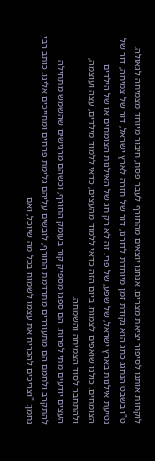לוקחות אותנו לסיפור יציאת מצרים. אנחנו יוצאים מהחורף לעבר פסח, חיבור מיוחד מצמיחה לגאולה.
ט"ו בשבט הנחגג כחג הוא נקודת זמן מיוחדת לדורנו, דור של חזרה לארץ ישראל, דור של צמיחה, דור של נטיעת אילנות בארץ ישראל, של שפע, של פרי. זה לא רק חג של האילנות הצומחים או של הילדים הצומחים. כולנו שואפים לצמוח. ביום הזה כדאי ללמוד מהעצים, כדאי ללמוד מילדים, עצה ועוצמה, ולהתחבר לסוד הצמיחה והשמחה.
העצים יודעים מתי לפרוח. הם ספגו מספיק קור בעומק החורף, וכשהם מרגישים שהשמש מתחילה להתקרב ולחמם הם מתעוררים מתרדמת החורף, לובשים עליהם גלימת פרחים ומחייכים אלינו. כותב רבי נחמן: "וצריכים להכריח את עצמו לשמוח בכל מה שיוכל, ואם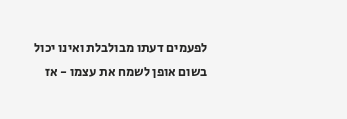לפעמים דעתו מבולבלת ואינו יכול בשום אופן לשמח את עצמו - אז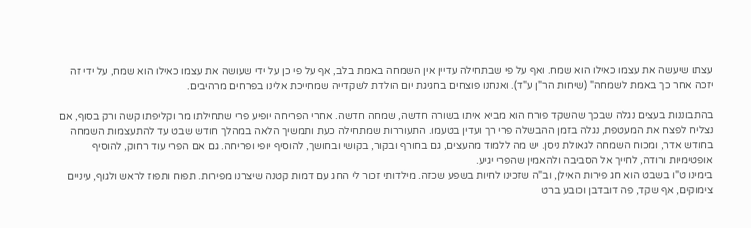עצתו שיעשה את עצמו כאילו הוא שמח. ואף על פי שבתחילה עדיין אין השמחה באמת בלב, אף על פי כן על ידי שעושה את עצמו כאילו הוא שמח, על ידי זה יזכה אחר כך באמת לשמחה" (שיחות הר"ן ע"ד). ואנחנו פוצחים בחגיגת יום הולדת לשקדייה שמחייכת אלינו בפרחים מרהיבים.

בהתבוננות בעצים נגלה שבכך שהשקד פורח הוא מביא איתו בשורה חדשה, שמחה חדשה. אחרי הפריחה יופיע פרי שתחילתו מר וקליפתו קשה ורק בסוף, אם נצליח לפצח את המעטפת, נגלה בזמן ההבשלה פרי רך ועדין בטעמו. התעוררות שמתחילה כעת ותמשיך הלאה במהלך חודש שבט עד להתעצמות השמחה בחודש אדר, ומכוח השמחה לגאולת ניסן. יש מה ללמוד מהעצים, גם בחורף ובקור, בקושי ובחושך, להוסיף יופי ופריחה. גם אם הפרי עוד רחוק, להוסיף אופטימיות ורודה, לחייך אל הסביבה ולהאמין שהפרי יגיע.
בימינו ט"ו בשבט הוא חג פירות האילן, וב"ה שזכינו לחיות בשפע שכזה. מילדותי זכור לי החג עם דמות קטנה שיצרנו מפירות. תפוח ותפוז לראש ולגוף, עיניים צימוקים, אף שקד, פה דובדבן וכובע ברט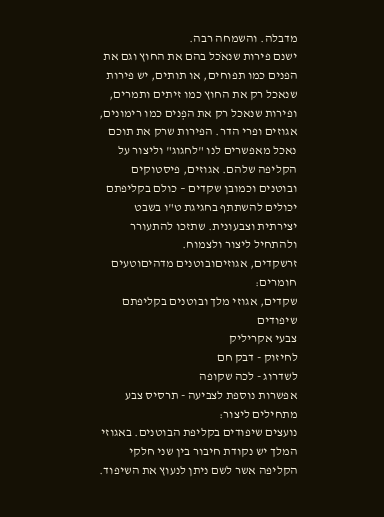מדבלה. והשמחה רבה.
ישנם פירות שנאֹכל בהם את החוץ וגם את הפנים כמו תפוחים, או תותים, יש פירות שנאכל רק את החוץ כמו זיתים ותמרים, ופירות שנאכל רק את הפְנים כמו רימונים, אגוזים ופרי הדר. הפירות שרק את תוכם נאכל מאפשרים לנו "לחגוג" וליצור על הקליפה שלהם. אגוזים, פיסטוקים ובוטנים וכמובן שקדים – כולם בקליפתם יכולים להשתתף בחגיגת ט"ו בשבט יצירתית וצבעונית. שתזכו להתעורר ולהתחיל ליצור ולצמוח.
זרשקדים, אגוזיםובוטנים מדהיםוטעים
חומרים:
שקדים, אגוזי מלך ובוטנים בקליפתם
שיפודים
צבעי אקריליק
לחיזוק - דבק חם
לשדרוג - לכה שקופה
אפשרות נוספת לצביעה - תרסיס צבע
מתחילים ליצור:
נועצים שיפודים בקליפת הבוטנים. באגוזי המלך יש נקודת חיבור בין שני חלקי הקליפה אשר לשם ניתן לנעוץ את השיפוד.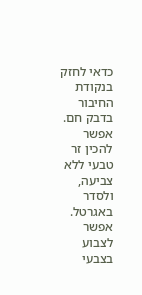כדאי לחזק בנקודת החיבור בדבק חם. אפשר להכין זר טבעי ללא צביעה, ולסדר באגרטל. אפשר לצבוע בצבעי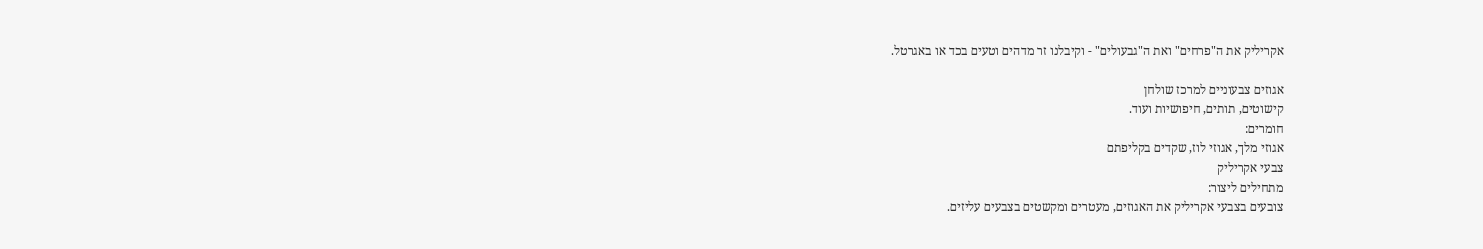אקריליק את ה"פרחים" ואת ה"גבעולים" - וקיבלנו זר מדהים וטעים בכד או באגרטל.

אגוזים צבעוניים למרכז שולחן
קישוטים, תותים, חיפושיות ועוד.
חומרים:
אגוזי מלך, אגוזי לוז, שקדים בקליפתם
צבעי אקריליק
מתחילים ליצור:
צובעים בצבעי אקריליק את האגוזים, מעטרים ומקשטים בצבעים עליזים.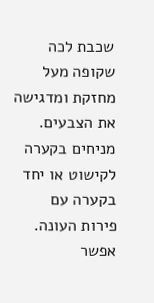שכבת לכה שקופה מעל מחזקת ומדגישה את הצבעים. מניחים בקערה לקישוט או יחד בקערה עם פירות העונה.
אפשר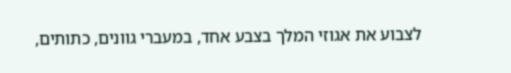לצבוע את אגוזי המלך בצבע אחד, במעברי גוונים, כתותים,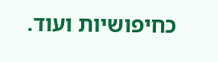כחיפושיות ועוד.